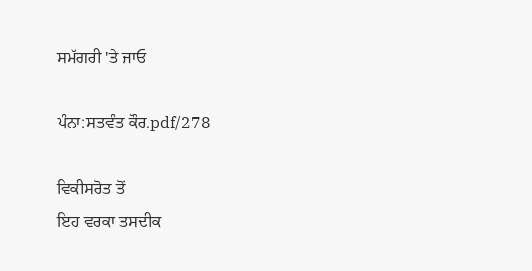ਸਮੱਗਰੀ 'ਤੇ ਜਾਓ

ਪੰਨਾ:ਸਤਵੰਤ ਕੌਰ.pdf/278

ਵਿਕੀਸਰੋਤ ਤੋਂ
ਇਹ ਵਰਕਾ ਤਸਦੀਕ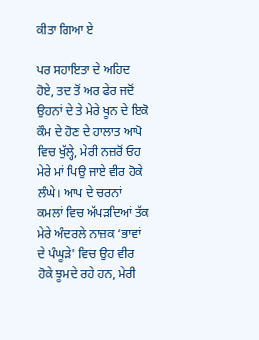ਕੀਤਾ ਗਿਆ ਏ

ਪਰ ਸਹਾਇਤਾ ਦੇ ਅਹਿਦ ਹੋਏ, ਤਦ ਤੋਂ ਅਰ ਫੇਰ ਜਦੋਂ ਉਹਨਾਂ ਦੇ ਤੇ ਮੇਰੇ ਖੂਨ ਦੇ ਇਕੋ ਕੌਮ ਦੇ ਹੋਣ ਦੇ ਹਾਲਾਤ ਆਪੋ ਵਿਚ ਖੁੱਲ੍ਹੇ, ਮੇਰੀ ਨਜ਼ਰੋਂ ਓਹ ਮੇਰੇ ਮਾਂ ਪਿਉ ਜਾਏ ਵੀਰ ਹੋਕੇ ਲੰਘੇ। ਆਪ ਦੇ ਚਰਨਾਂ ਕਮਲਾਂ ਵਿਚ ਅੱਪੜਦਿਆਂ ਤੱਕ ਮੇਰੇ ਅੰਦਰਲੇ ਨਾਜ਼ਕ ‘ਭਾਵਾਂ ਦੇ ਪੰਘੂੜੇ' ਵਿਚ ਉਹ ਵੀਰ ਹੋਕੇ ਝੂਮਦੇ ਰਹੇ ਹਨ, ਮੇਰੀ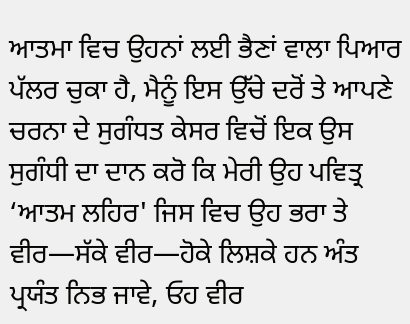ਆਤਮਾ ਵਿਚ ਉਹਨਾਂ ਲਈ ਭੈਣਾਂ ਵਾਲਾ ਪਿਆਰ ਪੱਲਰ ਚੁਕਾ ਹੈ, ਮੈਨੂੰ ਇਸ ਉੱਚੇ ਦਰੋਂ ਤੇ ਆਪਣੇ ਚਰਨਾ ਦੇ ਸੁਗੰਧਤ ਕੇਸਰ ਵਿਚੋਂ ਇਕ ਉਸ ਸੁਗੰਧੀ ਦਾ ਦਾਨ ਕਰੋ ਕਿ ਮੇਰੀ ਉਹ ਪਵਿਤ੍ਰ ‘ਆਤਮ ਲਹਿਰ' ਜਿਸ ਵਿਚ ਉਹ ਭਰਾ ਤੇ ਵੀਰ—ਸੱਕੇ ਵੀਰ—ਹੋਕੇ ਲਿਸ਼ਕੇ ਹਨ ਅੰਤ ਪ੍ਰਯੰਤ ਨਿਭ ਜਾਵੇ, ਓਹ ਵੀਰ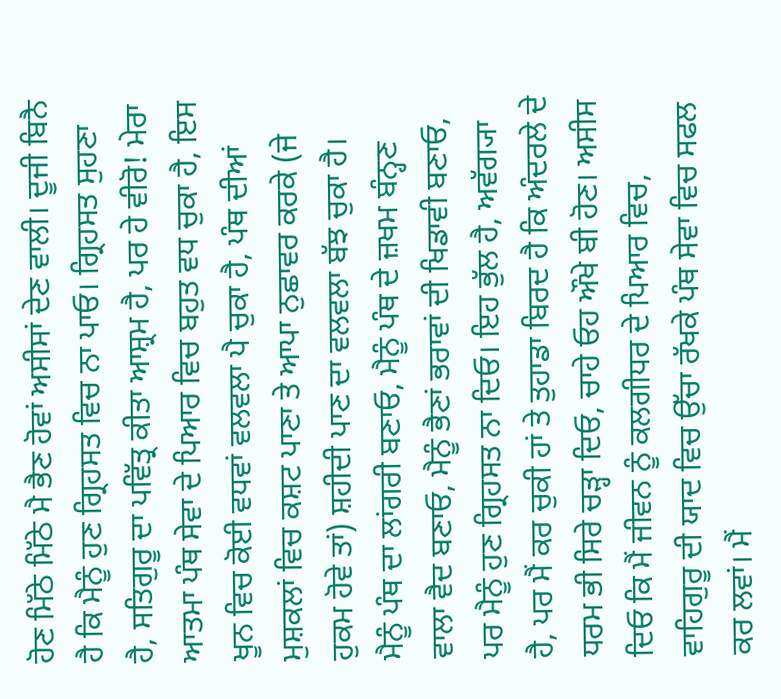ਹੋਣ ਮਿੱਠੇ ਮਿੱਠੇ ਮੈ ਭੈਣ ਹੋਵਾਂ ਅਸੀਸਾਂ ਦੇਣ ਵਾਲੀ। ਦੂਜੀ ਬਿਨੈ ਹੈ ਕਿ ਮੈਨੂੰ ਹੁਣ ਗ੍ਰਿਹਸਤ ਵਿਚ ਨਾ ਪਾਓ। ਗ੍ਰਿਹਸਤ ਸੁਹਣਾ ਹੈ, ਸਤਿਗੁਰੂ ਦਾ ਪਵਿੱਤ੍ਰ ਕੀਤਾ ਆਸ਼੍ਰਮ ਹੈ, ਪਰ ਹੇ ਵੀਰੋ! ਮੇਰਾ ਆਤਮਾ ਪੰਥ ਸੇਵਾ ਦੇ ਪਿਆਰ ਵਿਚ ਬਹੁਤ ਵਧ ਚੁਕਾ ਹੈ, ਇਸ ਖੂਨ ਵਿਚ ਕੋਈ ਵਧਵਾਂ ਵਲਵਲਾ ਪੈ ਚੁਕਾ ਹੈ, ਪੰਥ ਦੀਆਂ ਮੁਸ਼ਕਲਾਂ ਵਿਚ ਕਸ਼ਟ ਪਾਣਾ ਤੇ ਆਪਾ ਨੁਛਾਵਰ ਕਰਕੇ (ਜੇ ਹੁਕਮ ਹੋਵੇ ਤਾਂ) ਸ਼ਹੀਦੀ ਪਾਣ ਦਾ ਵਲਵਲਾ ਬੱਝ ਚੁਕਾ ਹੈ। ਮੈਨੂੰ ਪੰਥ ਦਾ ਲਾਂਗਰੀ ਬਣਾਓ, ਮੈਨੂੰ ਪੰਥ ਦੇ ਜ਼ਖਮ ਬੰਨ੍ਹਣ ਵਾਲਾ ਵੈਦ ਬਣਾਓ, ਮੈਨੂੰ ਭੈਣਾਂ ਭਰਾਵਾਂ ਦੀ ਖਿਡਾਵੀ ਬਣਾਓ, ਪਰ ਮੈਨੂੰ ਹੁਣ ਗ੍ਰਿਹਸਤ ਨਾ ਦਿਓ। ਇਹ ਭੁੱਲ ਹੈ, ਅਵੱਗ੍ਯਾ ਹੈ, ਪਰ ਮੈਂ ਕਰ ਚੁਕੀ ਹਾਂ ਤੇ ਤੁਹਾਡਾ ਬਿਰਦ ਹੈ ਕਿ ਅੰਦਰਲੇ ਦੇ ਧਰਮ ਭੀ ਸਿਰੇ ਚੜ੍ਹਾ ਦਿਓ, ਚਾਹੇ ਓਹ ਔਖੇ ਬੀ ਹੋਣ। ਅਸੀਸ ਦਿਓ ਕਿ ਮੈਂ ਜੀਵਨ ਨੂੰ ਕਲਗੀਧਰ ਦੇ ਪਿਆਰ ਵਿਚ, ਵਾਹਿਗੁਰੂ ਦੀ ਯਾਦ ਵਿਚ ਉੱਚਾ ਰੱਖਕੇ ਪੰਥ ਸੇਵਾ ਵਿਚ ਸਫਲ ਕਰ ਲਵਾਂ। ਮੈਂ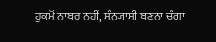ਹੁਕਮੋਂ ਨਾਬਰ ਨਹੀਂ, ਸੰਨ੍ਯਾਸੀ ਬਣਨਾ ਚੰਗਾ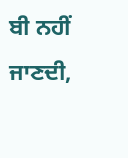ਬੀ ਨਹੀਂ ਜਾਣਦੀ,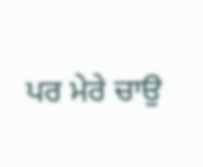ਪਰ ਮੇਰੇ ਚਾਉ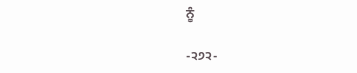ਨੂੰ

-੨੭੨-